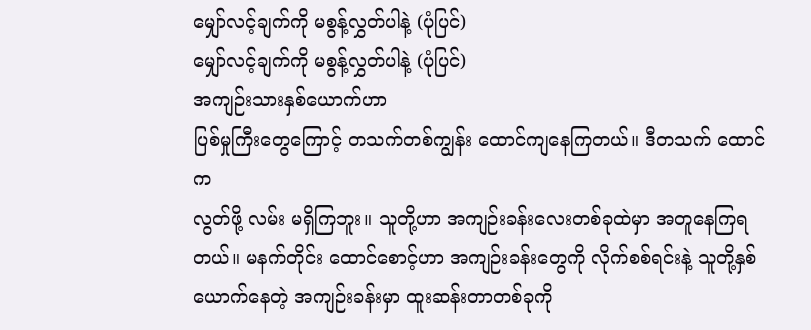မျှော်လင့်ချက်ကို မစွန့်လွှတ်ပါနဲ့ (ပုံပြင်)
မျှော်လင့်ချက်ကို မစွန့်လွှတ်ပါနဲ့ (ပုံပြင်)
အကျဉ်းသားနှစ်ယောက်ဟာ
ပြစ်မှုကြီးတွေကြောင့် တသက်တစ်ကျွန်း ထောင်ကျနေကြတယ်။ ဒီတသက် ထောင်က
လွတ်ဖို့ လမ်း မရှိကြဘူး။ သူတို့ဟာ အကျဉ်းခန်းလေးတစ်ခုထဲမှာ အတူနေကြရတယ်။ မနက်တိုင်း ထောင်စောင့်ဟာ အကျဉ်းခန်းတွေကို လိုက်စစ်ရင်းနဲ့ သူတို့နှစ်ယောက်နေတဲ့ အကျဉ်းခန်းမှာ ထူးဆန်းတာတစ်ခုကို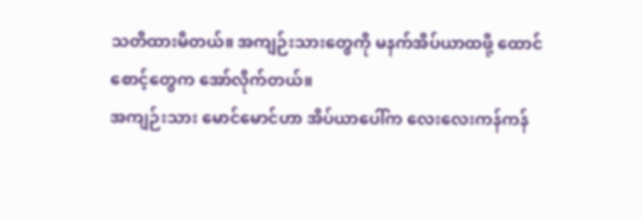သတိထားမိတယ်။ အကျဉ်းသားတွေကို မနက်အိပ်ယာထဖို့ ထောင်စောင့်တွေက အော်လိုက်တယ်။
အကျဉ်းသား မောင်မောင်ဟာ အိပ်ယာပေါ်က လေးလေးကန်ကန်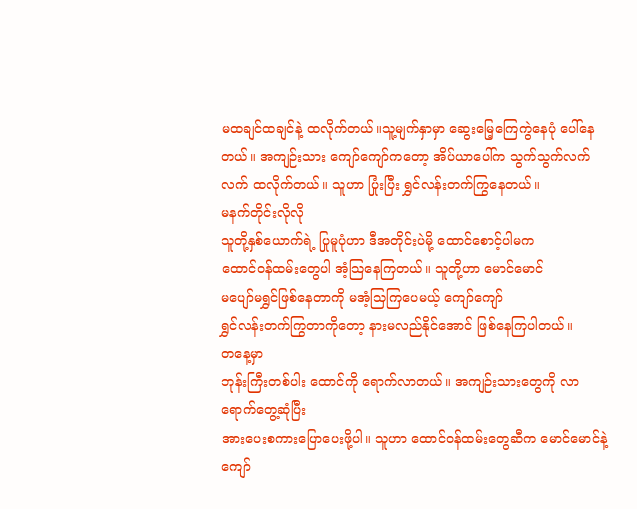မထချင်ထချင်နဲ့ ထလိုက်တယ်။သူ့မျက်နှာမှာ ဆွေးမြေ့ကြေကွဲနေပုံ ပေါ်နေတယ်။ အကျဉ်းသား ကျော်ကျော်ကတော့ အိပ်ယာပေါ်က သွက်သွက်လက်လက် ထလိုက်တယ်။ သူဟာ ပြုံးပြီး ရွှင်လန်းတက်ကြွနေတယ်။
မနက်တိုင်းလိုလို
သူတို့နှစ်ယောက်ရဲ့ ပြုမူပုံဟာ ဒီအတိုင်းပဲမို့ ထောင်စောင့်ပါမက
ထောင်၀န်ထမ်းတွေပါ အံ့သြနေကြတယ်။ သူတို့ဟာ မောင်မောင်
မပျော်မရွှင်ဖြစ်နေတာကို မအံ့သြကြပေမယ့် ကျော်ကျော်
ရွှင်လန်းတက်ကြွတာကိုတော့ နားမလည်နိုင်အောင် ဖြစ်နေကြပါတယ်။
တနေ့မှာ
ဘုန်းကြီးတစ်ပါး ထောင်ကို ရောက်လာတယ်။ အကျဉ်းသားတွေကို လာရောက်တွေ့ဆုံပြီး
အားပေးစကားပြောပေးဖို့ပါ။ သူဟာ ထောင်၀န်ထမ်းတွေဆီက မောင်မောင်နဲ့
ကျော်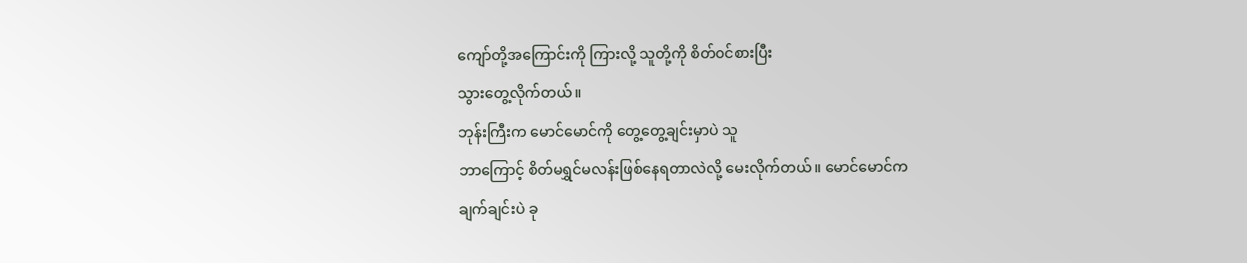ကျော်တို့အကြောင်းကို ကြားလို့ သူတို့ကို စိတ်၀င်စားပြီး
သွားတွေ့လိုက်တယ်။
ဘုန်းကြီးက မောင်မောင်ကို တွေ့တွေ့ချင်းမှာပဲ သူ
ဘာကြောင့် စိတ်မရွှင်မလန်းဖြစ်နေရတာလဲလို့ မေးလိုက်တယ်။ မောင်မောင်က
ချက်ချင်းပဲ ခု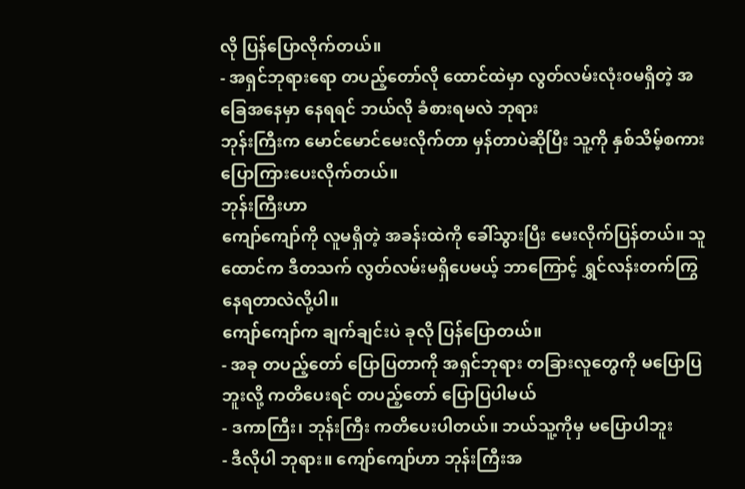လို ပြန်ပြောလိုက်တယ်။
- အရှင်ဘုရားရော တပည့်တော်လို ထောင်ထဲမှာ လွတ်လမ်းလုံး၀မရှိတဲ့ အခြေအနေမှာ နေရရင် ဘယ်လို ခံစားရမလဲ ဘုရား
ဘုန်းကြီးက မောင်မောင်မေးလိုက်တာ မှန်တာပဲဆိုပြီး သူ့ကို နှစ်သိမ့်စကားပြောကြားပေးလိုက်တယ်။
ဘုန်းကြီးဟာ
ကျော်ကျော်ကို လူမရှိတဲ့ အခန်းထဲကို ခေါ်သွားပြီး မေးလိုက်ပြန်တယ်။ သူ
ထောင်က ဒီတသက် လွတ်လမ်းမရှိပေမယ့် ဘာကြောင့် ရွှင်လန်းတက်ကြွနေရတာလဲလို့ပါ။
ကျော်ကျော်က ချက်ချင်းပဲ ခုလို ပြန်ပြောတယ်။
- အခု တပည့်တော် ပြောပြတာကို အရှင်ဘုရား တခြားလူတွေကို မပြောပြဘူးလို့ ကတိပေးရင် တပည့်တော် ပြောပြပါမယ်
- ဒကာကြီး၊ ဘုန်းကြီး ကတိပေးပါတယ်။ ဘယ်သူ့ကိုမှ မပြောပါဘူး
- ဒီလိုပါ ဘုရား။ ကျော်ကျော်ဟာ ဘုန်းကြီးအ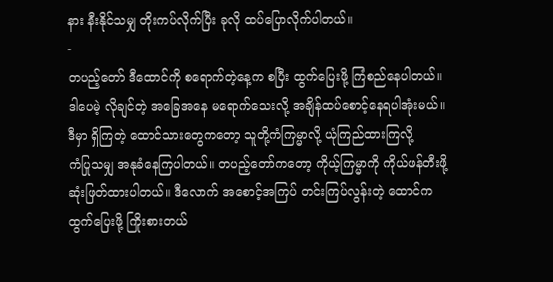နား နီးနိုင်သမျှ တိုးကပ်လိုက်ပြီး ခုလို ထပ်ပြောလိုက်ပါတယ်။
-
တပည့်တော် ဒီထောင်ကို စရောက်တဲ့နေ့က စပြီး ထွက်ပြေးဖို့ ကြံစည်နေပါတယ်။
ဒါပေမဲ့ လိုချင်တဲ့ အခြေအနေ မရောက်သေးလို့ အချိန်ထပ်စောင့်နေရပါအုံးမယ်။
ဒီမှာ ရှိကြတဲ့ ထောင်သားတွေကတော့ သူတို့ကံကြမ္မာလို့ ယုံကြည်ထားကြလို့
ကံပြုသမျှ အနုခံနေကြပါတယ်။ တပည့်တော်ကတော့ ကိုယ့်ကြမ္မာကို ကိုယ်ဖန်တီးဖို့
ဆုံးဖြတ်ထားပါတယ်။ ဒီလောက် အစောင့်အကြပ် တင်းကြပ်လွန်းတဲ့ ထောင်က
ထွက်ပြေးဖို့ ကြိုးစားတယ်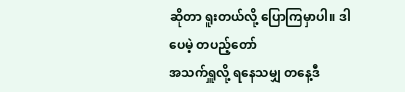ဆိုတာ ရူးတယ်လို့ ပြောကြမှာပါ။ ဒါပေမဲ့ တပည့်တော်
အသက်ရှူလို့ ရနေသမျှ တနေ့ဒီ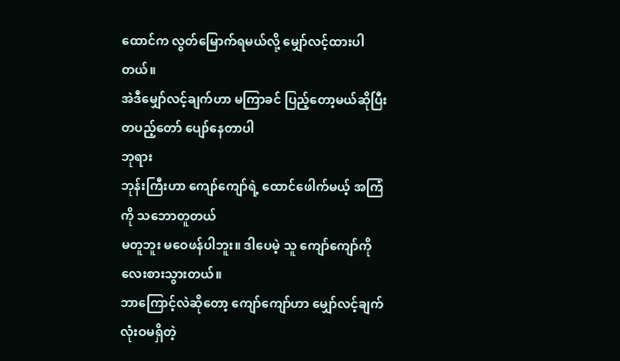ထောင်က လွတ်မြောက်ရမယ်လို့ မျှော်လင့်ထားပါတယ်။
အဲဒီမျှော်လင့်ချက်ဟာ မကြာခင် ပြည့်တော့မယ်ဆိုပြီး တပည့်တော် ပျော်နေတာပါ
ဘုရား
ဘုန်းကြီးဟာ ကျော်ကျော်ရဲ့ ထောင်ဖေါက်မယ့် အကြံကို သဘောတူတယ်
မတူဘူး မဝေဖန်ပါဘူး။ ဒါပေမဲ့ သူ ကျော်ကျော်ကို လေးစားသွားတယ်။
ဘာကြောင့်လဲဆိုတော့ ကျော်ကျော်ဟာ မျှော်လင့်ချက်လုံးဝမရှိတဲ့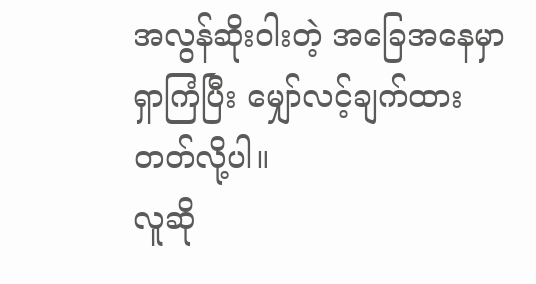အလွန်ဆိုးဝါးတဲ့ အခြေအနေမှာ ရှာကြံပြီး မျှော်လင့်ချက်ထားတတ်လို့ပါ။
လူဆို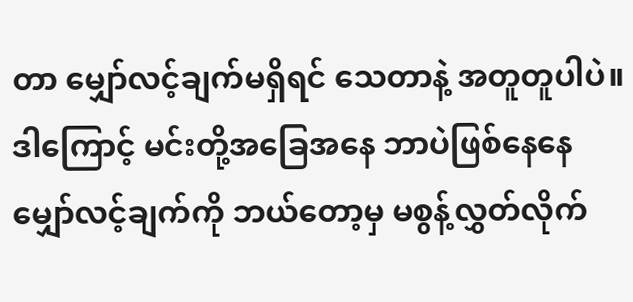တာ မျှော်လင့်ချက်မရှိရင် သေတာနဲ့ အတူတူပါပဲ။ ဒါကြောင့် မင်းတို့အခြေအနေ ဘာပဲဖြစ်နေနေ မျှော်လင့်ချက်ကို ဘယ်တော့မှ မစွန့်လွှတ်လိုက်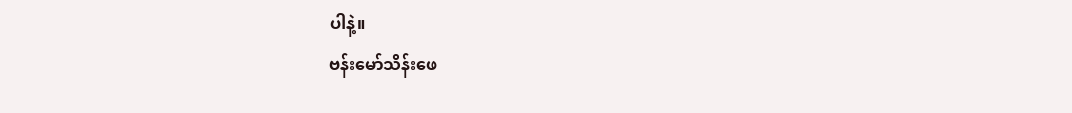ပါနဲ့။
ဗန်းမော်သိန်းဖေ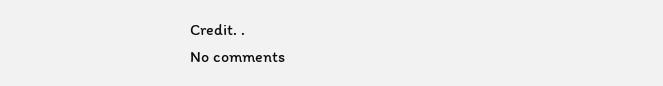Credit. .
No comments